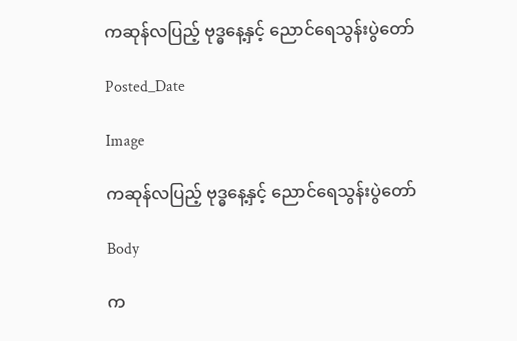ကဆုန်လပြည့် ဗုဒ္ဓနေ့နှင့် ညောင်ရေသွန်းပွဲတော်

Posted_Date

Image

ကဆုန်လပြည့် ဗုဒ္ဓနေ့နှင့် ညောင်ရေသွန်းပွဲတော်

Body

က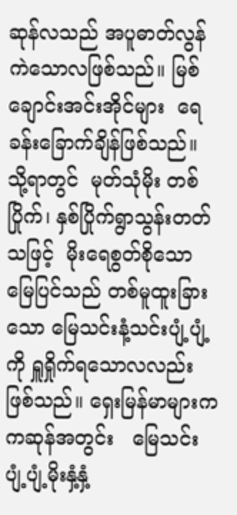ဆုန်လသည် အပူဓာတ်လွန်ကဲသောလဖြစ်သည်။ မြစ်ချောင်းအင်းအိုင်များ  ရေခန်းခြောက်ချိန်ဖြစ်သည်။   သို့ရာတွင်  မုတ်သုံမိုး တစ်ပြိုက်၊ နှစ်ပြိုက်ရွာသွန်းတတ်သဖြင့်  မိုးရေစွတ်စိုသော မြေပြင်သည် တစ်မူထူးခြားသော မြေသင်းနံ့သင်းပျံ့ပျံ့ကို ရှူရှိုက်ရသောလလည်းဖြစ်သည်။ ရှေးမြန်မာများက ကဆုန်အတွင်း   မြေသင်းပျံ့ပျံ့မိုးနှံ့နှံ့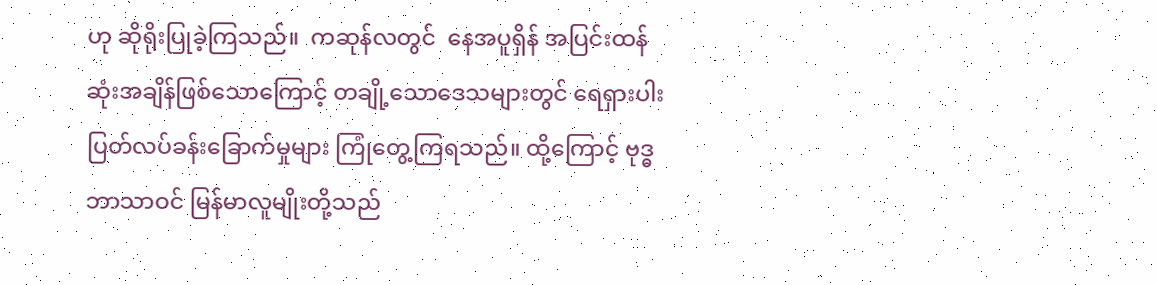ဟု ဆိုရိုးပြုခဲ့ကြသည်။  ကဆုန်လတွင်  နေအပူရှိန် အပြင်းထန်ဆုံးအချိန်ဖြစ်သောကြောင့် တချို့သောဒေသများတွင် ရေရှားပါးပြတ်လပ်ခန်းခြောက်မှုများ ကြုံတွေ့ကြရသည်။ ထို့ကြောင့် ဗုဒ္ဓဘာသာဝင် မြန်မာလူမျိုးတို့သည်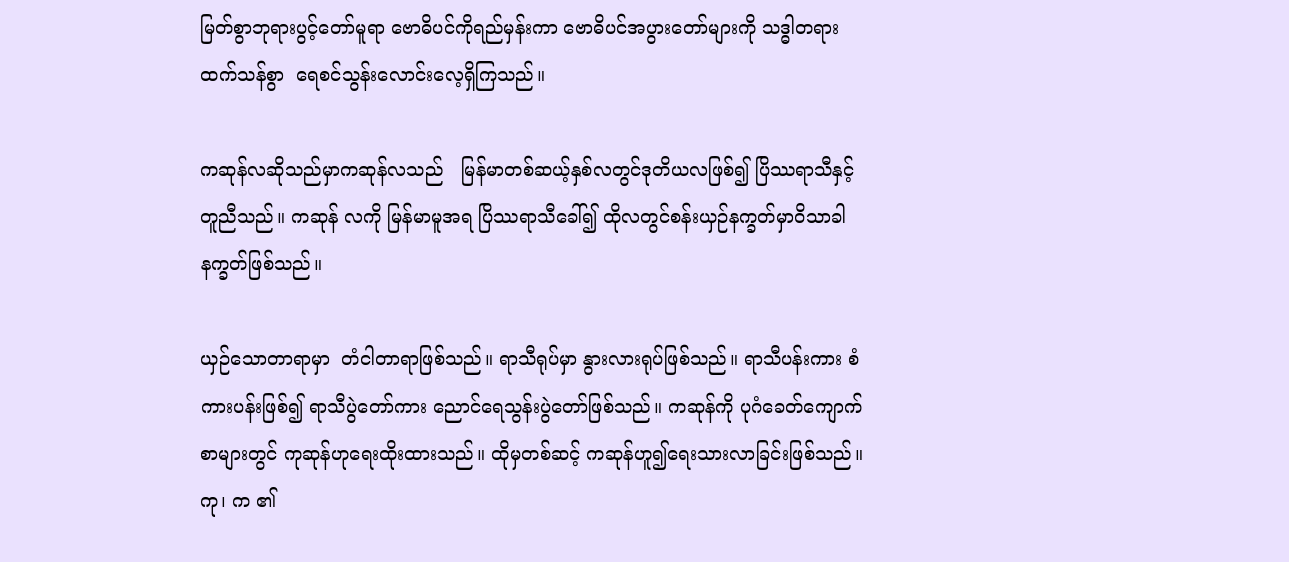မြတ်စွာဘုရားပွင့်တော်မူရာ ဗောဓိပင်ကိုရည်မှန်းကာ ဗောဓိပင်အပွားတော်များကို သဒ္ဓါတရားထက်သန်စွာ  ရေစင်သွန်းလောင်းလေ့ရှိကြသည်။

ကဆုန်လဆိုသည်မှာကဆုန်လသည်   မြန်မာတစ်ဆယ့်နှစ်လတွင်ဒုတိယလဖြစ်၍ ပြိဿရာသီနှင့်တူညီသည်။ ကဆုန် လကို မြန်မာမူအရ ပြိဿရာသီခေါ်၍ ထိုလတွင်စန်းယှဉ်နက္ခတ်မှာဝိသာခါနက္ခတ်ဖြစ်သည်။

ယှဉ်သောတာရာမှာ  တံငါတာရာဖြစ်သည်။ ရာသီရုပ်မှာ နွားလားရုပ်ဖြစ်သည်။ ရာသီပန်းကား စံကားပန်းဖြစ်၍ ရာသီပွဲတော်ကား ညောင်ရေသွန်းပွဲတော်ဖြစ်သည်။ ကဆုန်ကို ပုဂံခေတ်ကျောက်စာများတွင် ကုဆုန်ဟုရေးထိုးထားသည်။ ထိုမှတစ်ဆင့် ကဆုန်ဟူ၍ရေးသားလာခြင်းဖြစ်သည်။ ကု၊ က ၏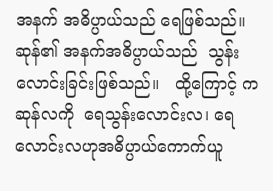အနက် အဓိပ္ပာယ်သည် ရေဖြစ်သည်။ ဆုန်၏ အနက်အဓိပ္ပာယ်သည်  သွန်းလောင်းခြင်းဖြစ်သည်။   ထို့ကြောင့် ကဆုန်လကို  ရေသွန်းလောင်းလ၊ ရေလောင်းလဟုအဓိပ္ပာယ်ကောက်ယူ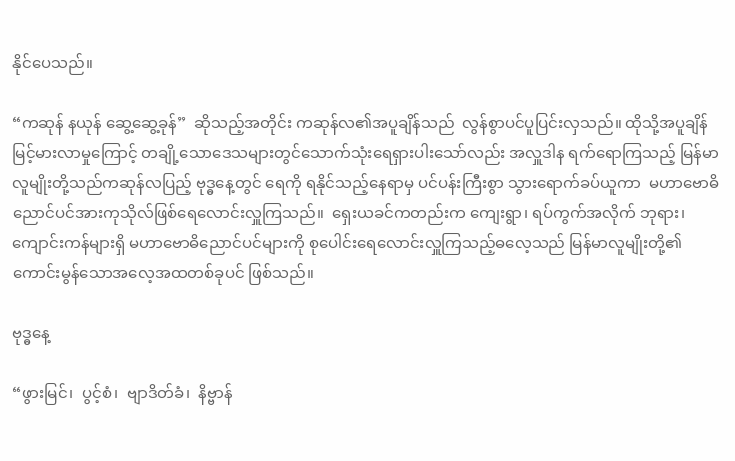နိုင်ပေသည်။

“ကဆုန် နယုန် ဆွေ့ဆွေ့ခုန်”  ဆိုသည့်အတိုင်း ကဆုန်လ၏အပူချိန်သည်  လွန်စွာပင်ပူပြင်းလှသည်။ ထိုသို့အပူချိန်မြင့်မားလာမှုကြောင့် တချို့သောဒေသများတွင်သောက်သုံးရေရှားပါးသော်လည်း အလှူဒါန ရက်ရောကြသည့် မြန်မာလူမျိုးတို့သည်ကဆုန်လပြည့် ဗုဒ္ဓနေ့တွင် ရေကို ရနိုင်သည့်နေရာမှ ပင်ပန်းကြီးစွာ သွားရောက်ခပ်ယူကာ  မဟာဗောဓိညောင်ပင်အားကုသိုလ်ဖြစ်ရေလောင်းလှူကြသည်။  ရှေးယခင်ကတည်းက ကျေးရွာ၊ ရပ်ကွက်အလိုက် ဘုရား၊ကျောင်းကန်များရှိ မဟာဗောဓိညောင်ပင်များကို စုပေါင်းရေလောင်းလှူကြသည့်ဓလေ့သည် မြန်မာလူမျိုးတို့၏ ကောင်းမွန်သောအလေ့အထတစ်ခုပင် ဖြစ်သည်။

ဗုဒ္ဓနေ့

“ဖွားမြင်၊  ပွင့်စံ၊  ဗျာဒိတ်ခံ၊  နိဗ္ဗာန်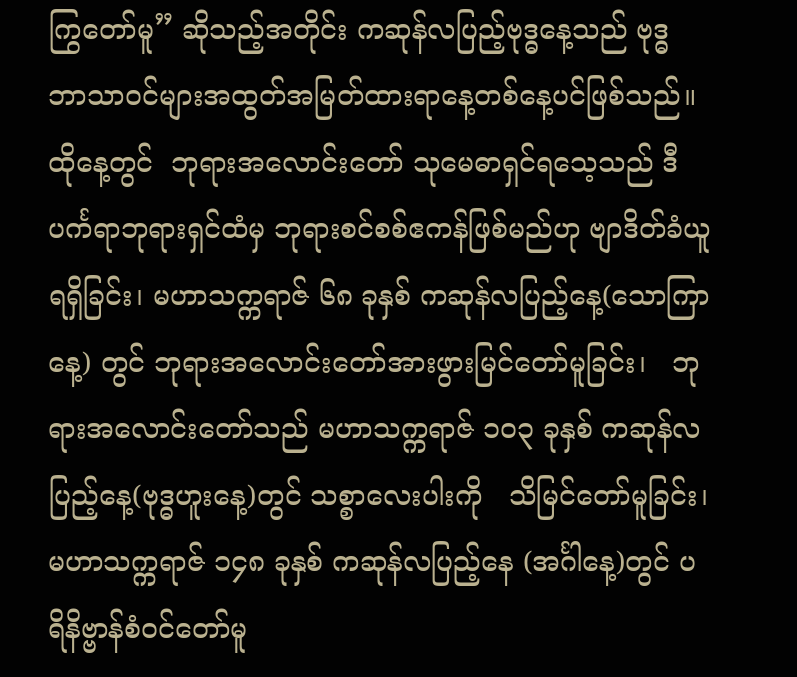ကြွတော်မူ” ဆိုသည့်အတိုင်း ကဆုန်လပြည့်ဗုဒ္ဓနေ့သည် ဗုဒ္ဓ ဘာသာဝင်များအထွတ်အမြတ်ထားရာနေ့တစ်နေ့ပင်ဖြစ်သည်။ထိုနေ့တွင်  ဘုရားအလောင်းတော် သုမေဓာရှင်ရသေ့သည် ဒီပင်္ကရာဘုရားရှင်ထံမှ ဘုရားစင်စစ်ဧကန်ဖြစ်မည်ဟု ဗျာဒိတ်ခံယူရရှိခြင်း၊ မဟာသက္ကရာဇ် ၆၈ ခုနှစ် ကဆုန်လပြည့်နေ့(သောကြာနေ့) တွင် ဘုရားအလောင်းတော်အားဖွားမြင်တော်မူခြင်း၊   ဘုရားအလောင်းတော်သည် မဟာသက္ကရာဇ် ၁ဝ၃ ခုနှစ် ကဆုန်လပြည့်နေ့(ဗုဒ္ဓဟူးနေ့)တွင် သစ္စာလေးပါးကို   သိမြင်တော်မူခြင်း၊ မဟာသက္ကရာဇ် ၁၄၈ ခုနှစ် ကဆုန်လပြည့်နေ (အင်္ဂါနေ့)တွင် ပရိနိဗ္ဗာန်စံဝင်တော်မူ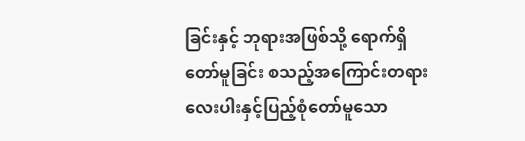ခြင်းနှင့် ဘုရားအဖြစ်သို့ ရောက်ရှိတော်မူခြင်း စသည့်အကြောင်းတရားလေးပါးနှင့်ပြည့်စုံတော်မူသော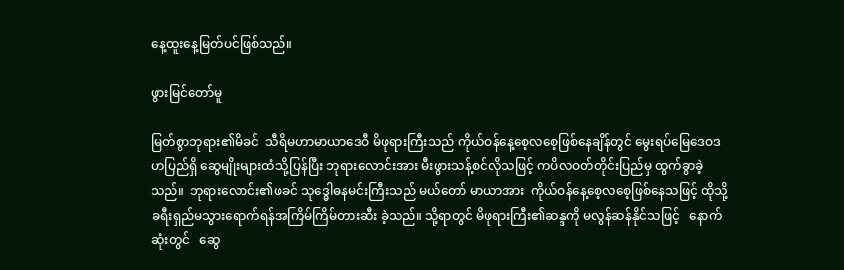နေ့ထူးနေ့မြတ်ပင်ဖြစ်သည်။

ဖွားမြင်တော်မူ

မြတ်စွာဘုရား၏မိခင်  သီရိမဟာမာယာဒေဝီ မိဖုရားကြီးသည် ကိုယ်ဝန်နေ့စေ့လစေ့ဖြစ်နေချိန်တွင် မွေးရပ်မြေဒေဝဒဟပြည်ရှိ ဆွေမျိုးများထံသို့ပြန်ပြီး ဘုရားလောင်းအား မီးဖွားသန့်စင်လိုသဖြင့် ကပိလဝတ်တိုင်းပြည်မှ ထွက်ခွာခဲ့သည်။  ဘုရားလောင်း၏ဖခင် သုဒ္ဓေါဓနမင်းကြီးသည် မယ်တော် မာယာအား  ကိုယ်ဝန်နေ့စေ့လစေ့ဖြစ်နေသဖြင့် ထိုသို့ခရီးရှည်မသွားရောက်ရန်အကြိမ်ကြိမ်တားဆီး ခဲ့သည်။ သို့ရာတွင် မိဖုရားကြီး၏ဆန္ဒကို မလွန်ဆန်နိုင်သဖြင့်   နောက်ဆုံးတွင်   ဆွေ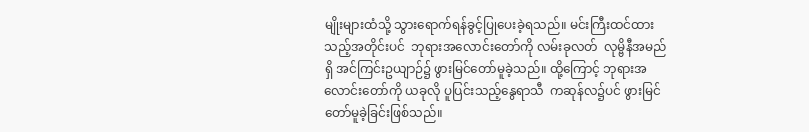မျိုးများထံသို့ သွားရောက်ရန်ခွင့်ပြုပေးခဲ့ရသည်။ မင်းကြီးထင်ထားသည့်အတိုင်းပင်  ဘုရားအလောင်းတော်ကို လမ်းခုလတ်  လုမ္ဗိနီအမည်ရှိ အင်ကြင်းဥယျာဉ်၌ ဖွားမြင်တော်မူခဲ့သည်။ ထို့ကြောင့် ဘုရားအလောင်းတော်ကို ယခုလို ပူပြင်းသည့်နွေရာသီ  ကဆုန်လ၌ပင် ဖွားမြင်တော်မူခဲ့ခြင်းဖြစ်သည်။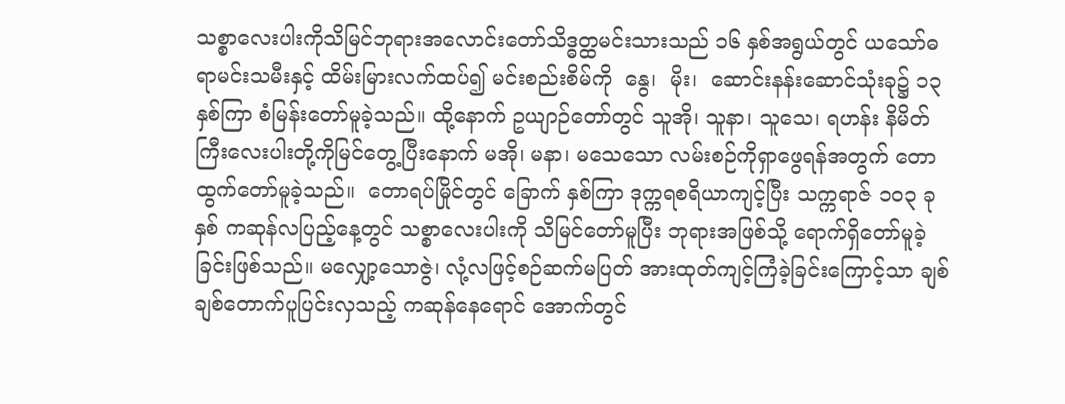သစ္စာလေးပါးကိုသိမြင်ဘုရားအလောင်းတော်သိဒ္ဓတ္ထမင်းသားသည် ၁၆ နှစ်အရွယ်တွင် ယသော်ဓရာမင်းသမီးနှင့် ထိမ်းမြားလက်ထပ်၍ မင်းစည်းစိမ်ကို  နွေ၊  မိုး၊  ဆောင်းနန်းဆောင်သုံးခု၌ ၁၃ နှစ်ကြာ စံမြန်းတော်မူခဲ့သည်။ ထို့နောက် ဥယျာဉ်တော်တွင် သူအို၊ သူနာ၊ သူသေ၊ ရဟန်း နိမိတ်ကြီးလေးပါးတို့ကိုမြင်တွေ့ပြီးနောက် မအို၊ မနာ၊ မသေသော လမ်းစဉ်ကိုရှာဖွေရန်အတွက် တောထွက်တော်မူခဲ့သည်။  တောရပ်မြိုင်တွင် ခြောက် နှစ်ကြာ ဒုက္ကရစရိယာကျင့်ပြီး သက္ကရာဇ် ၁ဝ၃ ခုနှစ် ကဆုန်လပြည့်နေ့တွင် သစ္စာလေးပါးကို သိမြင်တော်မူပြီး ဘုရားအဖြစ်သို့ ရောက်ရှိတော်မူခဲ့ခြင်းဖြစ်သည်။ မလျှော့သောဇွဲ၊ လုံ့လဖြင့်စဉ်ဆက်မပြတ် အားထုတ်ကျင့်ကြံခဲ့ခြင်းကြောင့်သာ ချစ်ချစ်တောက်ပူပြင်းလှသည့် ကဆုန်နေရောင် အောက်တွင်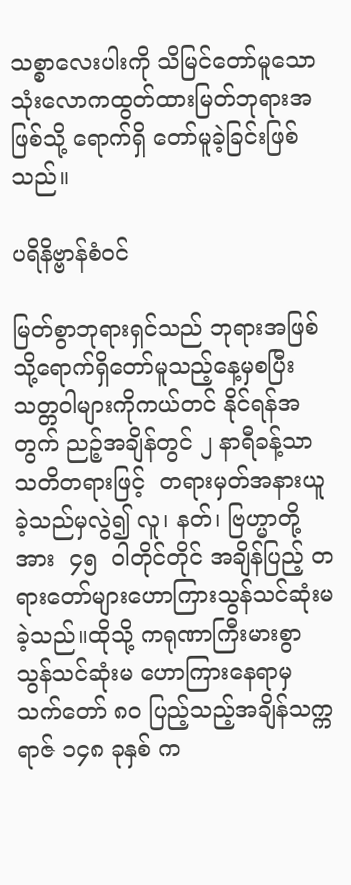သစ္စာလေးပါးကို သိမြင်တော်မူသော သုံးလောကထွတ်ထားမြတ်ဘုရားအဖြစ်သို့ ရောက်ရှိ တော်မူခဲ့ခြင်းဖြစ်သည်။

ပရိနိဗ္ဗာန်စံဝင်

မြတ်စွာဘုရားရှင်သည် ဘုရားအဖြစ်သို့ရောက်ရှိတော်မူသည့်နေ့မှစပြီး  သတ္တဝါများကိုကယ်တင် နိုင်ရန်အတွက် ညဉ့်အချိန်တွင် ၂ နာရီခန့်သာ သတိတရားဖြင့်  တရားမှတ်အနားယူခဲ့သည်မှလွဲ၍ လူ၊ နတ်၊ ဗြဟ္မာတို့အား  ၄၅  ဝါတိုင်တိုင် အချိန်ပြည့် တရားတော်များဟောကြားသွန်သင်ဆုံးမခဲ့သည်။ထိုသို့ ကရုဏာကြီးမားစွာ သွန်သင်ဆုံးမ ဟောကြားနေရာမှ သက်တော် ၈၀ ပြည့်သည့်အချိန်သက္ကရာဇ် ၁၄၈ ခုနှစ် က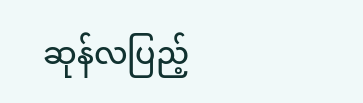ဆုန်လပြည့်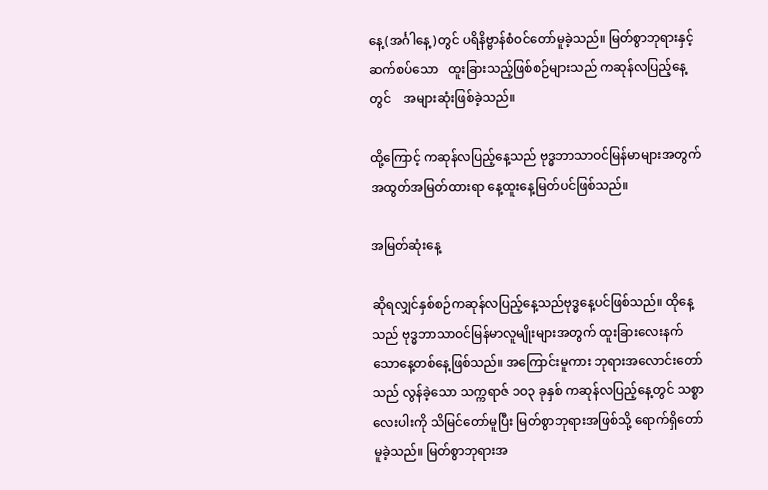နေ့(အင်္ဂါနေ့)တွင် ပရိနိဗ္ဗာန်စံဝင်တော်မူခဲ့သည်။ မြတ်စွာဘုရားနှင့် ဆက်စပ်သော   ထူးခြားသည့်ဖြစ်စဉ်များသည် ကဆုန်လပြည့်နေ့တွင်    အများဆုံးဖြစ်ခဲ့သည်။

ထို့ကြောင့် ကဆုန်လပြည့်နေ့သည် ဗုဒ္ဓဘာသာဝင်မြန်မာများအတွက် အထွတ်အမြတ်ထားရာ နေ့ထူးနေ့မြတ်ပင်ဖြစ်သည်။

အမြတ်ဆုံးနေ့

ဆိုရလျှင်နှစ်စဉ်ကဆုန်လပြည့်နေ့သည်ဗုဒ္ဓနေ့ပင်ဖြစ်သည်။ ထိုနေ့သည် ဗုဒ္ဓဘာသာဝင်မြန်မာလူမျိုးများအတွက် ထူးခြားလေးနက်သောနေ့တစ်နေ့ဖြစ်သည်။ အကြောင်းမူကား ဘုရားအလောင်းတော်သည် လွန်ခဲ့သော သက္ကရာဇ် ၁ဝ၃ ခုနှစ် ကဆုန်လပြည့်နေ့တွင် သစ္စာလေးပါးကို သိမြင်တော်မူပြီး မြတ်စွာဘုရားအဖြစ်သို့ ရောက်ရှိတော်မူခဲ့သည်။ မြတ်စွာဘုရားအ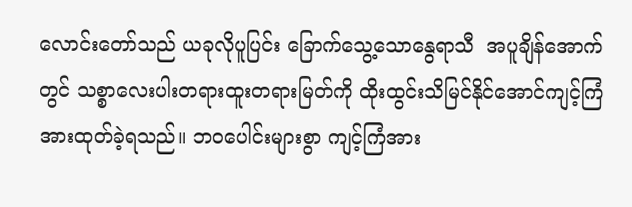လောင်းတော်သည် ယခုလိုပူပြင်း ခြောက်သွေ့သောနွေရာသီ  အပူချိန်အောက်တွင် သစ္စာလေးပါးတရားထူးတရားမြတ်ကို ထိုးထွင်းသိမြင်နိုင်အောင်ကျင့်ကြံအားထုတ်ခဲ့ရသည်။ ဘဝပေါင်းများစွာ ကျင့်ကြံအား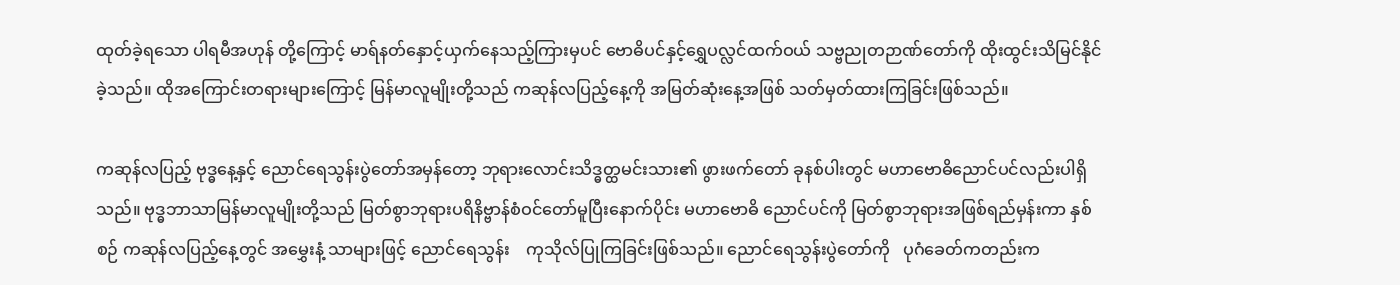ထုတ်ခဲ့ရသော ပါရမီအဟုန် တို့ကြောင့် မာရ်နတ်နှောင့်ယှက်နေသည့်ကြားမှပင် ဗောဓိပင်နှင့်ရွှေပလ္လင်ထက်ဝယ် သဗ္ဗညုတဉာဏ်တော်ကို ထိုးထွင်းသိမြင်နိုင်ခဲ့သည်။ ထိုအကြောင်းတရားများကြောင့် မြန်မာလူမျိုးတို့သည် ကဆုန်လပြည့်နေ့ကို အမြတ်ဆုံးနေ့အဖြစ် သတ်မှတ်ထားကြခြင်းဖြစ်သည်။

ကဆုန်လပြည့် ဗုဒ္ဓနေ့နှင့် ညောင်ရေသွန်းပွဲတော်အမှန်တော့ ဘုရားလောင်းသိဒ္ဓတ္ထမင်းသား၏ ဖွားဖက်တော် ခုနစ်ပါးတွင် မဟာဗောဓိညောင်ပင်လည်းပါရှိသည်။ ဗုဒ္ဓဘာသာမြန်မာလူမျိုးတို့သည် မြတ်စွာဘုရားပရိနိဗ္ဗာန်စံဝင်တော်မူပြီးနောက်ပိုင်း မဟာဗောဓိ ညောင်ပင်ကို မြတ်စွာဘုရားအဖြစ်ရည်မှန်းကာ နှစ်စဉ် ကဆုန်လပြည့်နေ့တွင် အမွှေးနံ့ သာများဖြင့် ညောင်ရေသွန်း    ကုသိုလ်ပြုကြခြင်းဖြစ်သည်။ ညောင်ရေသွန်းပွဲတော်ကို   ပုဂံခေတ်ကတည်းက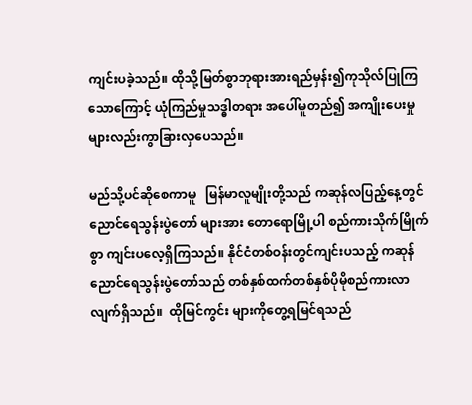ကျင်းပခဲ့သည်။ ထိုသို့မြတ်စွာဘုရားအားရည်မှန်း၍ကုသိုလ်ပြုကြသောကြောင့် ယုံကြည်မှုသဒ္ဓါတရား အပေါ်မူတည်၍ အကျိုးပေးမှုများလည်းကွာခြားလှပေသည်။

မည်သို့ပင်ဆိုစေကာမူ   မြန်မာလူမျိုးတို့သည် ကဆုန်လပြည့်နေ့တွင်    ညောင်ရေသွန်းပွဲတော် များအား တောရောမြို့ပါ စည်ကားသိုက်မြိုက်စွာ ကျင်းပလေ့ရှိကြသည်။ နိုင်ငံတစ်ဝန်းတွင်ကျင်းပသည့် ကဆုန်ညောင်ရေသွန်းပွဲတော်သည် တစ်နှစ်ထက်တစ်နှစ်ပိုမိုစည်ကားလာလျက်ရှိသည်။  ထိုမြင်ကွင်း များကိုတွေ့ရမြင်ရသည်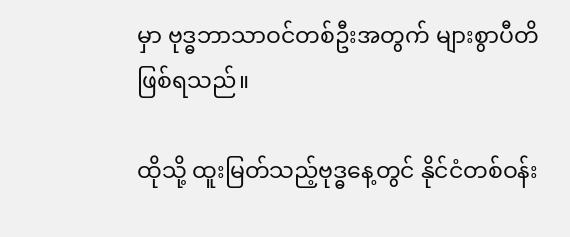မှာ ဗုဒ္ဓဘာသာဝင်တစ်ဦးအတွက် များစွာပီတိဖြစ်ရသည်။

ထိုသို့ ထူးမြတ်သည့်ဗုဒ္ဓနေ့တွင် နိုင်ငံတစ်ဝန်း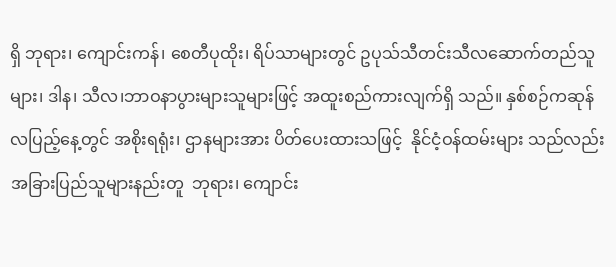ရှိ ဘုရား၊ ကျောင်းကန်၊ စေတီပုထိုး၊ ရိပ်သာများတွင် ဥပုသ်သီတင်းသီလဆောက်တည်သူများ၊ ဒါန၊ သီလ၊ဘာဝနာပွားများသူများဖြင့် အထူးစည်ကားလျက်ရှိ သည်။ နှစ်စဉ်ကဆုန်လပြည့်နေ့တွင် အစိုးရရုံး၊ ဌာနများအား ပိတ်ပေးထားသဖြင့်  နိုင်ငံ့ဝန်ထမ်းများ သည်လည်း  အခြားပြည်သူများနည်းတူ  ဘုရား၊ ကျောင်း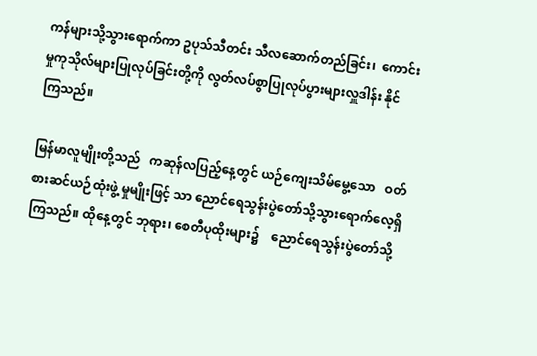ကန်များသို့သွားရောက်ကာ ဥပုသ်သီတင်း သီလဆောက်တည်ခြင်း၊  ကောင်းမှုကုသိုလ်များပြုလုပ်ခြင်းတို့ကို လွတ်လပ်စွာပြုလုပ်ပွားများလှူဒါန်း နိုင်ကြသည်။

မြန်မာလူမျိုးတို့သည်   ကဆုန်လပြည့်နေ့တွင် ယဉ်ကျေးသိမ်မွေ့သော   ဝတ်စားဆင်ယဉ်ထုံးဖွဲ့ မှုမျိုးဖြင့် သာ ညောင်ရေသွန်းပွဲတော်သို့သွားရောက်လေ့ရှိကြသည်။ ထိုနေ့တွင် ဘုရား၊ စေတီပုထိုးများ၌    ညောင်ရေသွန်းပွဲတော်သို့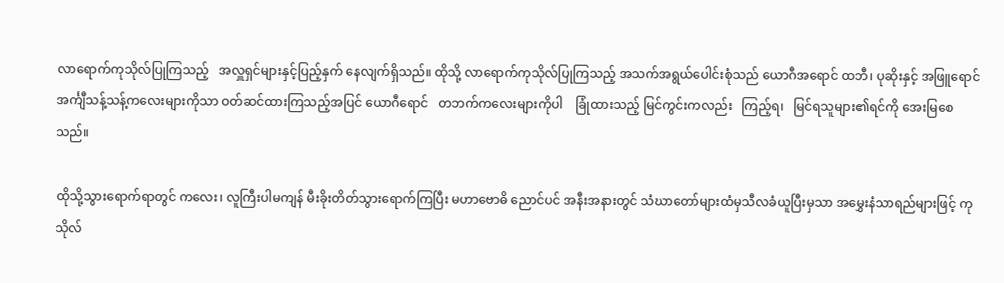လာရောက်ကုသိုလ်ပြုကြသည့်   အလှူရှင်များနှင့်ပြည့်နှက် နေလျက်ရှိသည်။ ထိုသို့ လာရောက်ကုသိုလ်ပြုကြသည့် အသက်အရွယ်ပေါင်းစုံသည် ယောဂီအရောင် ထဘီ၊ ပုဆိုးနှင့် အဖြူရောင်အင်္ကျီသန့်သန့်ကလေးများကိုသာ ဝတ်ဆင်ထားကြသည့်အပြင် ယောဂီရောင်   တဘက်ကလေးများကိုပါ    ခြုံထားသည့် မြင်ကွင်းကလည်း   ကြည့်ရ၊   မြင်ရသူများ၏ရင်ကို အေးမြစေ သည်။

ထိုသို့သွားရောက်ရာတွင် ကလေး၊ လူကြီးပါမကျန် မီးခိုးတိတ်သွားရောက်ကြပြီး မဟာဗောဓိ ညောင်ပင် အနီးအနားတွင် သံဃာတော်များထံမှသီလခံယူပြီးမှသာ အမွှေးနံသာရည်များဖြင့် ကုသိုလ်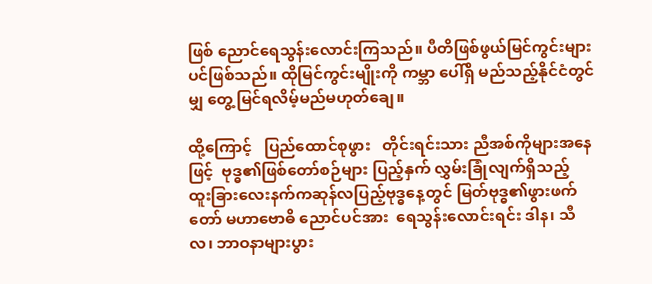ဖြစ် ညောင်ရေသွန်းလောင်းကြသည်။ ပီတိဖြစ်ဖွယ်မြင်ကွင်းများပင်ဖြစ်သည်။ ထိုမြင်ကွင်းမျိုးကို ကမ္ဘာ ပေါ်ရှိ မည်သည့်နိုင်ငံတွင်မျှ တွေ့မြင်ရလိမ့်မည်မဟုတ်ချေ။

ထို့ကြောင့်   ပြည်ထောင်စုဖွား   တိုင်းရင်းသား ညီအစ်ကိုများအနေဖြင့်  ဗုဒ္ဓ၏ဖြစ်တော်စဉ်များ ပြည့်နှက် လွှမ်းခြုံလျက်ရှိသည့်   ထူးခြားလေးနက်ကဆုန်လပြည့်ဗုဒ္ဓနေ့တွင် မြတ်ဗုဒ္ဓ၏ဖွားဖက်တော် မဟာဗောဓိ ညောင်ပင်အား  ရေသွန်းလောင်းရင်း ဒါန၊ သီလ၊ ဘာဝနာများပွား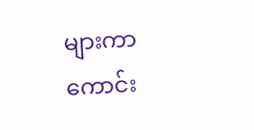များကာ ကောင်း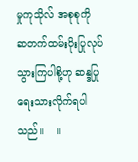မှုကုသိုလ် အစုစုကို   ဆတက်ထမ်းပိုးပြုလုပ်သွားကြပါစို့ဟု ဆန္ဒပြုရေးသားလိုက်ရပါသည်။    ။